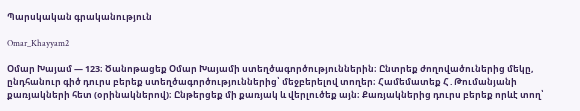Պարսկական գրականություն

Omar_Khayyam2

Օմար Խայամ — 123։ Ծանոթացեք Օմար Խայամի ստեղծագործություններին։ Ընտրեք ժողովածուներից մեկը, ընդհանուր գիծ դուրս բերեք ստեղծագործություններից՝ մեջբերելով տողեր։ Համեմատեք Հ․Թումանյանի քառյակների հետ (օրինակներով)։ Ընթերցեք մի քառյակ և վերլուծեք այն։ Քառյակներից դուրս բերեք որևէ տող՝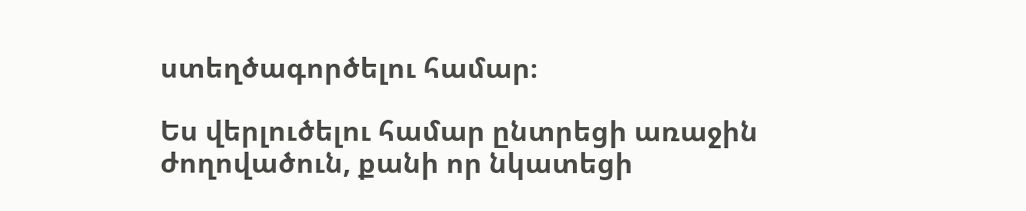ստեղծագործելու համար։

Ես վերլուծելու համար ընտրեցի առաջին ժողովածուն, քանի որ նկատեցի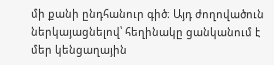մի քանի ընդհանուր գիծ։ Այդ ժողովածուն ներկայացնելով՝ հեղինակը ցանկանում է մեր կենցաղային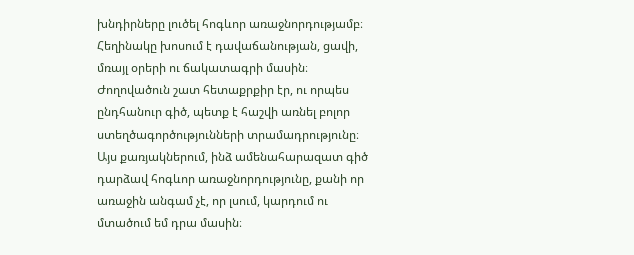խնդիրները լուծել հոգևոր առաջնորդությամբ։ Հեղինակը խոսում է դավաճանության, ցավի, մռայլ օրերի ու ճակատագրի մասին։ Ժողովածուն շատ հետաքրքիր էր, ու որպես ընդհանուր գիծ, պետք է հաշվի առնել բոլոր ստեղծագործությունների տրամադրությունը։ Այս քառյակներում, ինձ ամենահարազատ գիծ դարձավ հոգևոր առաջնորդությունը, քանի որ առաջին անգամ չէ, որ լսում, կարդում ու մտածում եմ դրա մասին։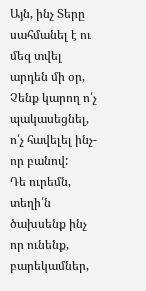Այն, ինչ Տերը սահմանել է ու մեզ տվել արդեն մի օր,
Չենք կարող ո՛չ պակասեցնել,
ո՛չ հավելել ինչ-որ բանով:
Դե ուրեմն, տեղի՛ն ծախսենք ինչ որ ունենք, բարեկամներ,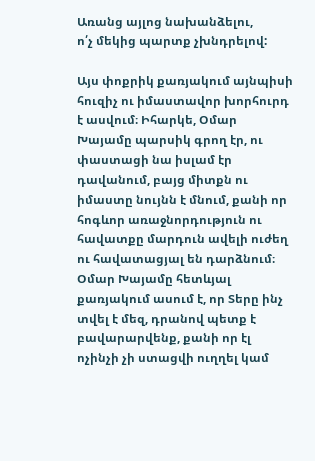Առանց այլոց նախանձելու,
ո՛չ մեկից պարտք չխնդրելով:

Այս փոքրիկ քառյակում այնպիսի հուզիչ ու իմաստավոր խորհուրդ է ասվում։ Իհարկե, Օմար Խայամը պարսիկ գրող էր, ու փաստացի նա իսլամ էր դավանում, բայց միտքն ու իմաստը նույնն է մնում, քանի որ հոգևոր առաջնորդություն ու հավատքը մարդուն ավելի ուժեղ ու հավատացյալ են դարձնում։ Օմար Խայամը հետևյալ քառյակում ասում է, որ Տերը ինչ տվել է մեզ, դրանով պետք է բավարարվենք, քանի որ էլ ոչինչի չի ստացվի ուղղել կամ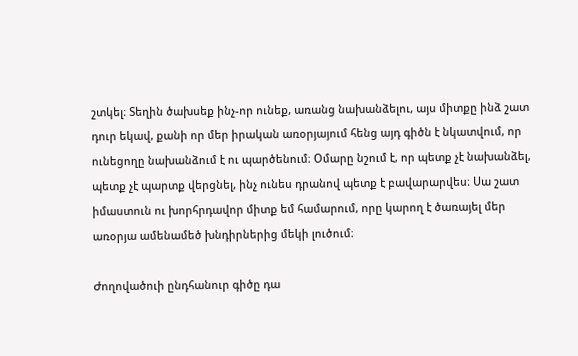շտկել։ Տեղին ծախսեք ինչ-որ ունեք, առանց նախանձելու, այս միտքը ինձ շատ դուր եկավ, քանի որ մեր իրական առօրյայում հենց այդ գիծն է նկատվում, որ ունեցողը նախանձում է ու պարծենում։ Օմարը նշում է, որ պետք չէ նախանձել, պետք չէ պարտք վերցնել, ինչ ունես դրանով պետք է բավարարվես։ Սա շատ իմաստուն ու խորհրդավոր միտք եմ համարում, որը կարող է ծառայել մեր առօրյա ամենամեծ խնդիրներից մեկի լուծում։

Ժողովածուի ընդհանուր գիծը դա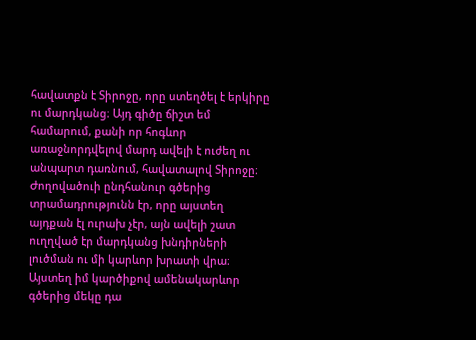հավատքն է Տիրոջը, որը ստեղծել է երկիրը ու մարդկանց։ Այդ գիծը ճիշտ եմ համարում, քանի որ հոգևոր առաջնորդվելով մարդ ավելի է ուժեղ ու անպարտ դառնում, հավատալով Տիրոջը։ Ժողովածուի ընդհանուր գծերից տրամադրությունն էր, որը այստեղ այդքան էլ ուրախ չէր, այն ավելի շատ ուղղված էր մարդկանց խնդիրների լուծման ու մի կարևոր խրատի վրա։ Այստեղ իմ կարծիքով ամենակարևոր գծերից մեկը դա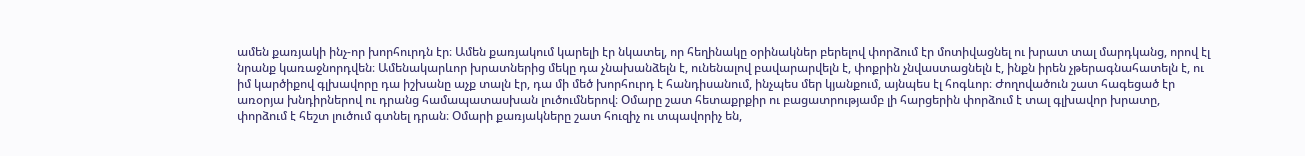ամեն քառյակի ինչ-որ խորհուրդն էր։ Ամեն քառյակում կարելի էր նկատել, որ հեղինակը օրինակներ բերելով փորձում էր մոտիվացնել ու խրատ տալ մարդկանց, որով էլ նրանք կառաջնորդվեն։ Ամենակարևոր խրատներից մեկը դա չնախանձելն է, ունենալով բավարարվելն է, փոքրին չնվաստացնելն է, ինքն իրեն չթերագնահատելն է, ու իմ կարծիքով գլխավորը դա իշխանը աչք տալն էր, դա մի մեծ խորհուրդ է հանդիսանում, ինչպես մեր կյանքում, այնպես էլ հոգևոր։ Ժողովածուն շատ հագեցած էր առօրյա խնդիրներով ու դրանց համապատասխան լուծումներով։ Օմարը շատ հետաքրքիր ու բացատրությամբ լի հարցերին փորձում է տալ գլխավոր խրատը, փորձում է հեշտ լուծում գտնել դրան։ Օմարի քառյակները շատ հուզիչ ու տպավորիչ են,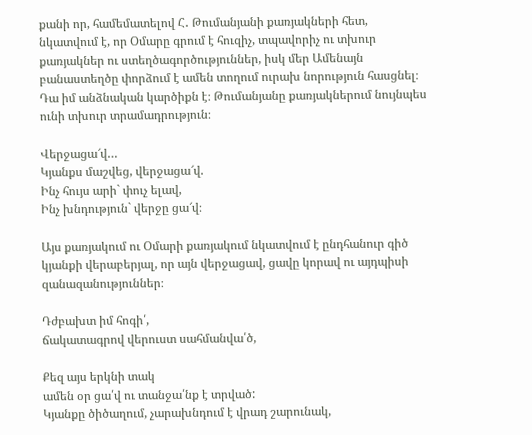քանի որ, համեմատելով Հ․ Թումանյանի քառյակների հետ, նկատվում է, որ Օմարը գրում է հուզիչ, տպավորիչ ու տխուր քառյակներ ու ստեղծագործություններ, իսկ մեր Ամենայն բանաստեղծը փորձում է ամեն տողում ուրախ նորություն հասցնել։ Դա իմ անձնական կարծիքն է։ Թումանյանը քառյակներում նույնպես ունի տխուր տրամադրություն։

Վերջացա՜վ…
Կյանքս մաշվեց, վերջացա՜վ.
Ինչ հույս արի` փուչ ելավ,
Ինչ խնդություն` վերջը ցա՜վ։

Այս քառյակում ու Օմարի քառյակում նկատվում է ընդհանուր գիծ կյանքի վերաբերյալ, որ այն վերջացավ, ցավը կորավ ու այդպիսի զանազանություններ։

Դժբախտ իմ հոգի՛,
ճակատագրով վերուստ սահմանվա՛ծ,

Քեզ այս երկնի տակ
ամեն օր ցա՛վ ու տանջա՛նք է տրված:
Կյանքը ծիծաղում, չարախնդում է վրադ շարունակ,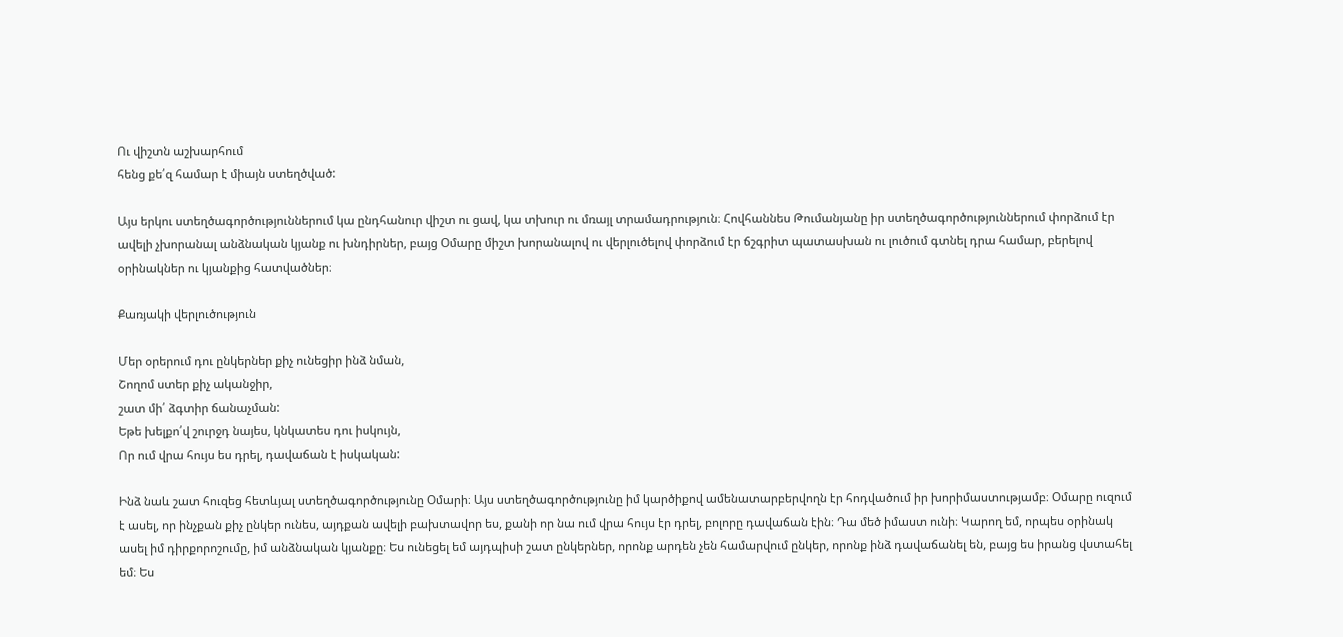Ու վիշտն աշխարհում
հենց քե՛զ համար է միայն ստեղծված:

Այս երկու ստեղծագործություններում կա ընդհանուր վիշտ ու ցավ, կա տխուր ու մռայլ տրամադրություն։ Հովհաննես Թումանյանը իր ստեղծագործություններում փորձում էր ավելի չխորանալ անձնական կյանք ու խնդիրներ, բայց Օմարը միշտ խորանալով ու վերլուծելով փորձում էր ճշգրիտ պատասխան ու լուծում գտնել դրա համար, բերելով օրինակներ ու կյանքից հատվածներ։

Քառյակի վերլուծություն

Մեր օրերում դու ընկերներ քիչ ունեցիր ինձ նման,
Շողոմ ստեր քիչ ականջիր,
շատ մի՛ ձգտիր ճանաչման:
Եթե խելքո՛վ շուրջդ նայես, կնկատես դու իսկույն,
Որ ում վրա հույս ես դրել, դավաճան է իսկական:

Ինձ նաև շատ հուզեց հետևյալ ստեղծագործությունը Օմարի։ Այս ստեղծագործությունը իմ կարծիքով ամենատարբերվողն էր հոդվածում իր խորիմաստությամբ։ Օմարը ուզում է ասել, որ ինչքան քիչ ընկեր ունես, այդքան ավելի բախտավոր ես, քանի որ նա ում վրա հույս էր դրել, բոլորը դավաճան էին։ Դա մեծ իմաստ ունի։ Կարող եմ, որպես օրինակ ասել իմ դիրքորոշումը, իմ անձնական կյանքը։ Ես ունեցել եմ այդպիսի շատ ընկերներ, որոնք արդեն չեն համարվում ընկեր, որոնք ինձ դավաճանել են, բայց ես իրանց վստահել եմ։ Ես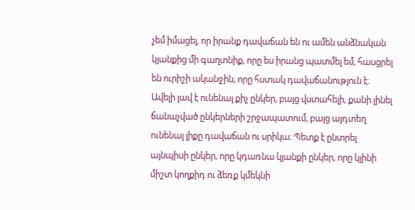չեմ իմացել, որ իրանք դավաճան են ու ամեն անձնական կյանքից մի գաղտնիք, որը ես իրանց պատմել եմ, հասցրել են ուրիշի ականջին, որը հստակ դավաճանություն է։ Ավելի լավ է ունենալ քիչ ընկեր, բայց վստահելի, քանի լինել ճանաչված ընկերների շրջապատում, բայց այդտեղ ունենալ լիքը դավաճան ու սրիկա։ Պետք է ընտրել այնպիսի ընկեր, որը կդառնա կյանքի ընկեր, որը կլինի միշտ կողքիդ ու ձեռք կմեկնի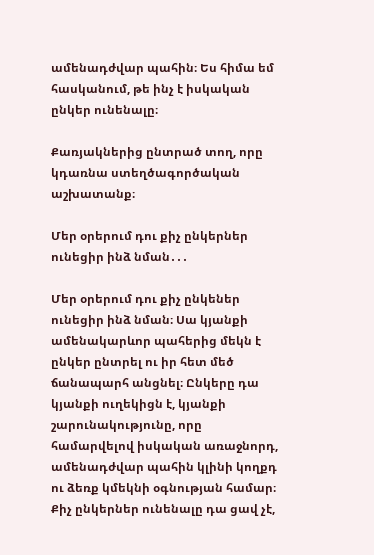ամենադժվար պահին։ Ես հիմա եմ հասկանում, թե ինչ է իսկական ընկեր ունենալը։

Քառյակներից ընտրած տող, որը կդառնա ստեղծագործական աշխատանք։

Մեր օրերում դու քիչ ընկերներ ունեցիր ինձ նման․․․

Մեր օրերում դու քիչ ընկեներ ունեցիր ինձ նման։ Սա կյանքի ամենակարևոր պահերից մեկն է ընկեր ընտրել ու իր հետ մեծ ճանապարհ անցնել։ Ընկերը դա կյանքի ուղեկիցն է, կյանքի շարունակությունը, որը համարվելով իսկական առաջնորդ, ամենադժվար պահին կլինի կողքդ ու ձեռք կմեկնի օգնության համար։ Քիչ ընկերներ ունենալը դա ցավ չէ,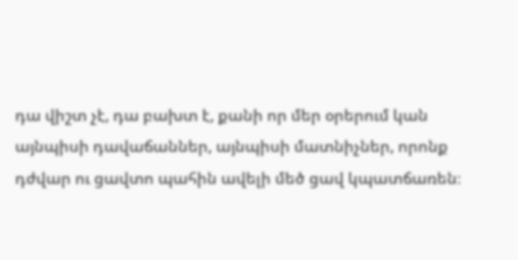դա վիշտ չէ, դա բախտ է, քանի որ մեր օրերում կան այնպիսի դավաճաններ, այնպիսի մատնիչներ, որոնք դժվար ու ցավտո պահին ավելի մեծ ցավ կպատճառեն։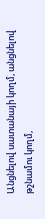Անցնելով սատանայի կողմ, անցնելով թշնամու կողմ,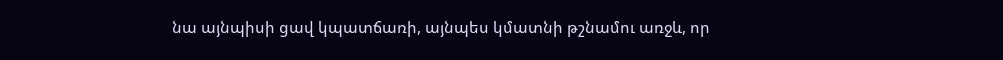նա այնպիսի ցավ կպատճառի, այնպես կմատնի թշնամու առջև, որ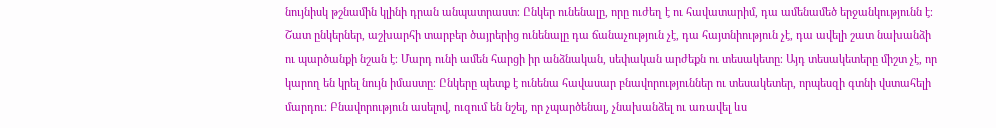նույնիսկ թշնամին կլինի դրան անպատրաստ։ Ընկեր ունենալը, որը ուժեղ է ու հավատարիմ, դա ամենամեծ երջանկությունն է։ Շատ ընկերներ, աշխարհի տարբեր ծայրերից ունենալը դա ճանաչություն չէ, դա հայտնիություն չէ, դա ավելի շատ նախանձի ու պարծանքի նշան է։ Մարդ ունի ամեն հարցի իր անձնական, սեփական արժեքն ու տեսակետը։ Այդ տեսակետերը միշտ չէ, որ կարող են կրել նույն իմաստը։ Ընկերը պետք է ունենա հավասար բնավորություններ ու տեսակետեր, որպեսզի գտնի վստահելի մարդու։ Բնավորություն ասելով, ուզում են նշել, որ չպարծենալ, չնախանձել ու առավել ևս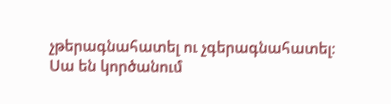չթերագնահատել ու չգերագնահատել։ Սա են կործանում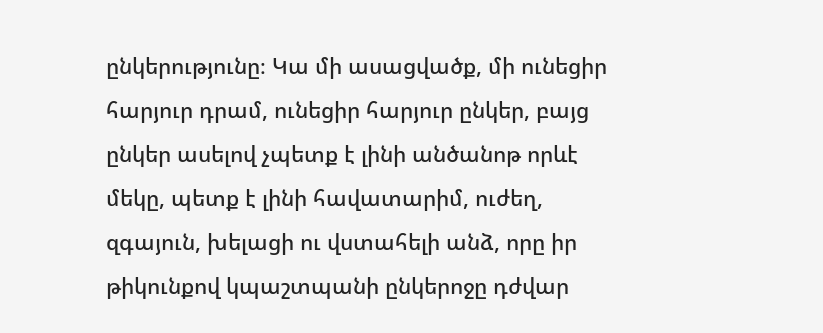ընկերությունը։ Կա մի ասացվածք, մի ունեցիր հարյուր դրամ, ունեցիր հարյուր ընկեր, բայց ընկեր ասելով չպետք է լինի անծանոթ որևէ մեկը, պետք է լինի հավատարիմ, ուժեղ, զգայուն, խելացի ու վստահելի անձ, որը իր թիկունքով կպաշտպանի ընկերոջը դժվար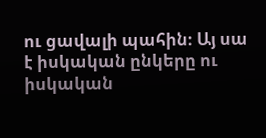ու ցավալի պահին։ Այ սա է իսկական ընկերը ու իսկական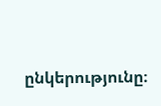ընկերությունը։